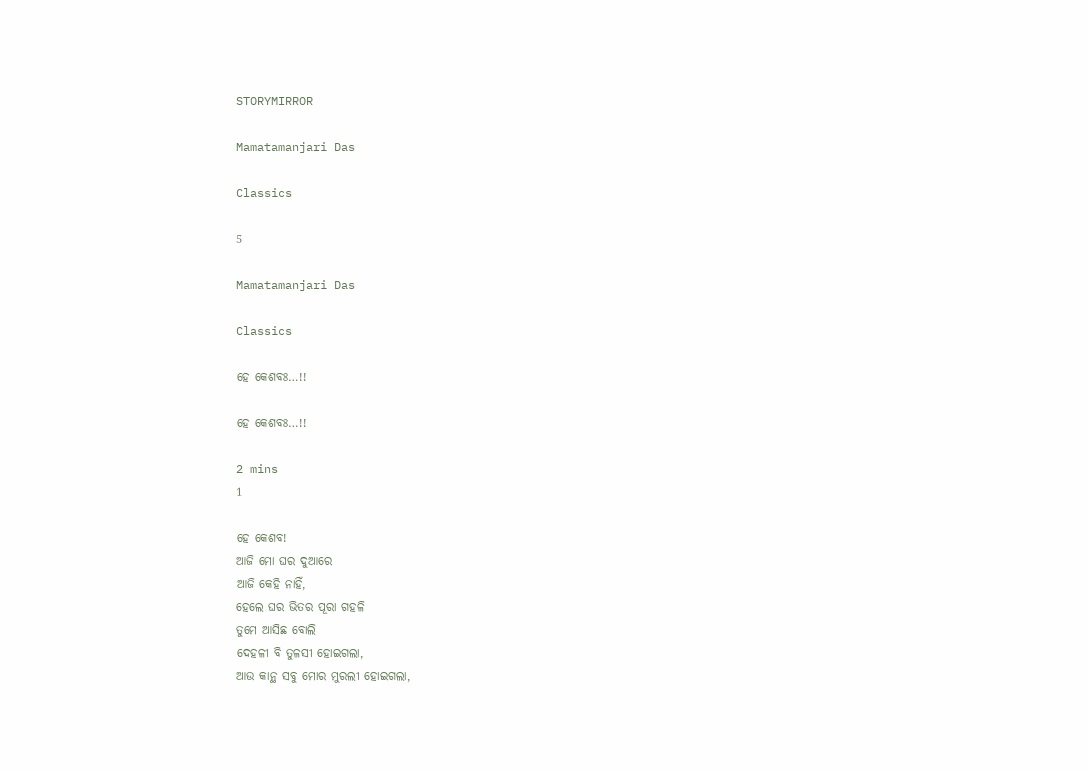STORYMIRROR

Mamatamanjari Das

Classics

5

Mamatamanjari Das

Classics

ହେ କେଶବଃ…!!

ହେ କେଶବଃ…!!

2 mins
1

ହେ କେଶବ!
ଆଜି ମୋ ଘର ଦୁଆରେ
ଆଜି କେହି ନାହିଁ,
ହେଲେ ଘର ଭିତର ପୂରା ଗହଳି
ତୁମେ ଆସିଛ ବୋଲି
ଦେହଳୀ ବି ତୁଳସୀ ହୋଇଗଲା,
ଆଉ କାନ୍ଥ ସବୁ ମୋର ମୁରଲୀ ହୋଇଗଲା,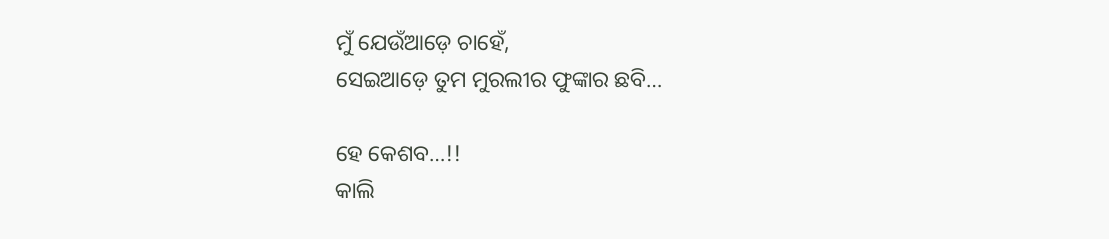ମୁଁ ଯେଉଁଆଡ଼େ ଚାହେଁ,
ସେଇଆଡ଼େ ତୁମ ମୁରଲୀର ଫୁଙ୍କାର ଛବି…

ହେ କେଶବ…!!
କାଲି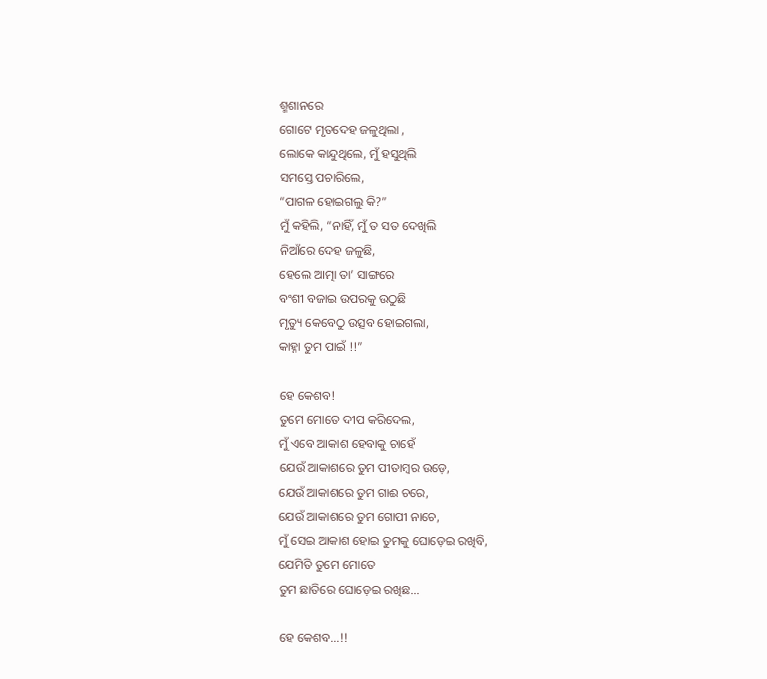ଶ୍ମଶାନରେ
ଗୋଟେ ମୃତଦେହ ଜଳୁଥିଲା ,
ଲୋକେ କାନ୍ଦୁଥିଲେ, ମୁଁ ହସୁଥିଲି
ସମସ୍ତେ ପଚାରିଲେ,
“ପାଗଳ ହୋଇଗଲୁ କି?”
ମୁଁ କହିଲି, “ନାହିଁ, ମୁଁ ତ ସତ ଦେଖିଲି
ନିଆଁରେ ଦେହ ଜଳୁଛି,
ହେଲେ ଆତ୍ମା ତା’ ସାଙ୍ଗରେ
ବଂଶୀ ବଜାଇ ଉପରକୁ ଉଠୁଛି
ମୃତ୍ୟୁ କେବେଠୁ ଉତ୍ସବ ହୋଇଗଲା,
କାହ୍ନା ତୁମ ପାଇଁ !!”

ହେ କେଶବ!
ତୁମେ ମୋତେ ଦୀପ କରିଦେଲ,
ମୁଁ ଏବେ ଆକାଶ ହେବାକୁ ଚାହେଁ
ଯେଉଁ ଆକାଶରେ ତୁମ ପୀତାମ୍ବର ଉଡ଼େ,
ଯେଉଁ ଆକାଶରେ ତୁମ ଗାଈ ଚରେ,
ଯେଉଁ ଆକାଶରେ ତୁମ ଗୋପୀ ନାଚେ,
ମୁଁ ସେଇ ଆକାଶ ହୋଇ ତୁମକୁ ଘୋଡ଼େଇ ରଖିବି,
ଯେମିତି ତୁମେ ମୋତେ
ତୁମ ଛାତିରେ ଘୋଡ଼େଇ ରଖିଛ…

ହେ କେଶବ…!!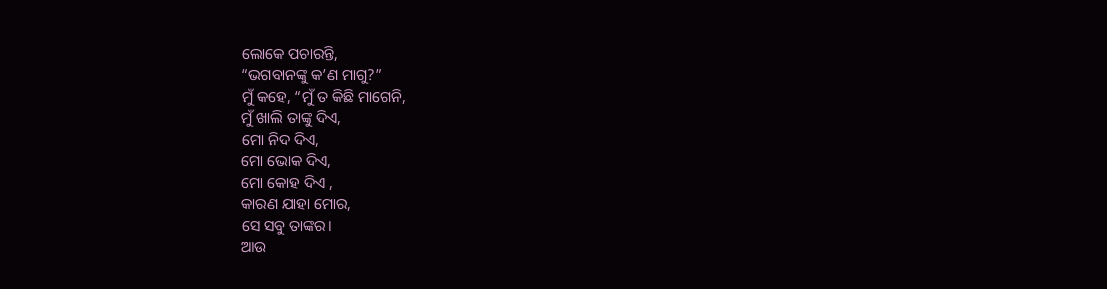ଲୋକେ ପଚାରନ୍ତି,
“ଭଗବାନଙ୍କୁ କ’ଣ ମାଗୁ?”
ମୁଁ କହେ, “ମୁଁ ତ କିଛି ମାଗେନି,
ମୁଁ ଖାଲି ତାଙ୍କୁ ଦିଏ,
ମୋ ନିଦ ଦିଏ,
ମୋ ଭୋକ ଦିଏ,
ମୋ କୋହ ଦିଏ ,
କାରଣ ଯାହା ମୋର,
ସେ ସବୁ ତାଙ୍କର।
ଆଉ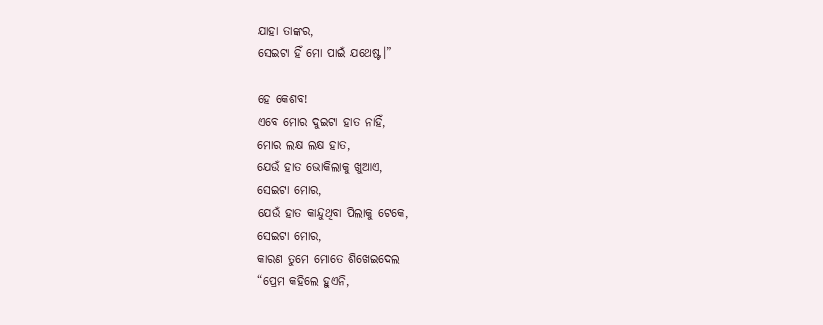ଯାହା ତାଙ୍କର,
ସେଇଟା ହିଁ ମୋ ପାଇଁ ଯଥେଷ୍ଟ।”

ହେ କେଶବ!
ଏବେ ମୋର ଦୁଇଟା ହାତ ନାହିଁ,
ମୋର ଲକ୍ଷ ଲକ୍ଷ ହାତ,
ଯେଉଁ ହାତ ଭୋକିଲାକୁ ଖୁଆଏ,
ସେଇଟା ମୋର,
ଯେଉଁ ହାତ କାନ୍ଦୁଥିବା ପିଲାକୁ ଟେକେ,
ସେଇଟା ମୋର,
କାରଣ ତୁମେ ମୋତେ ଶିଖେଇଦେଲ
“ପ୍ରେମ କହିଲେ ହୁଏନି,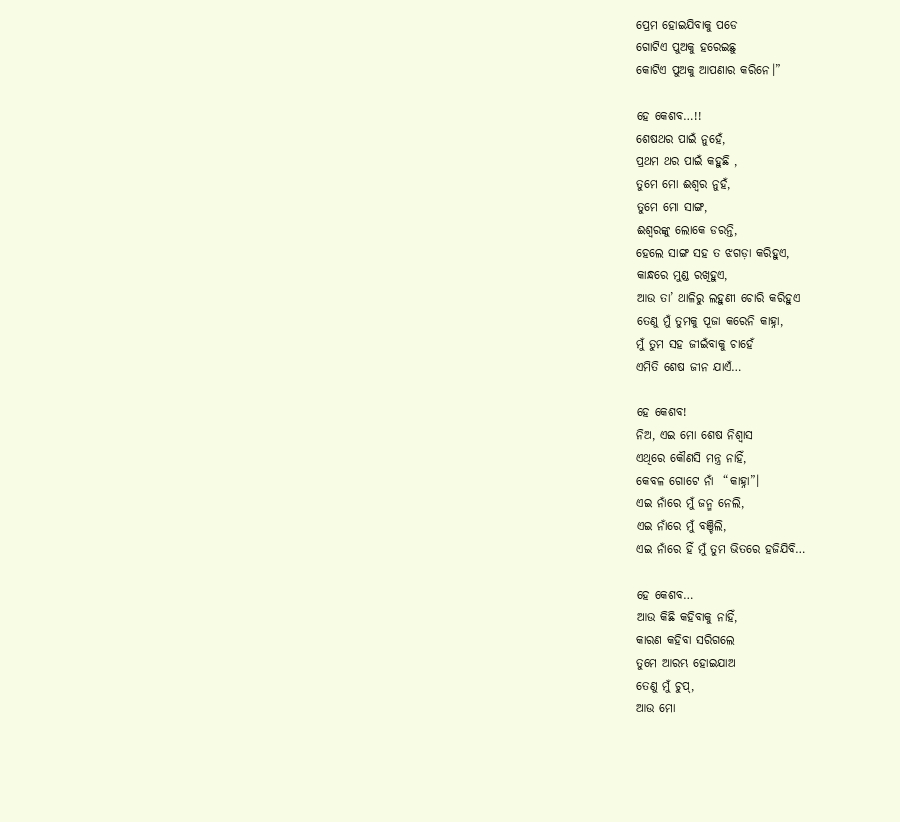ପ୍ରେମ ହୋଇଯିବାକୁ ପଡେ
ଗୋଟିଏ ପୁଅକୁ ହରେଇଛୁ
କୋଟିଏ ପୁଅକୁ ଆପଣାର କରିନେ।”

ହେ କେଶବ…!!
ଶେଷଥର ପାଇଁ ନୁହେଁ,
ପ୍ରଥମ ଥର ପାଇଁ କହୁଛି ,
ତୁମେ ମୋ ଈଶ୍ୱର ନୁହଁ,
ତୁମେ ମୋ ସାଙ୍ଗ,
ଈଶ୍ୱରଙ୍କୁ ଲୋକେ ଡରନ୍ତି,
ହେଲେ ସାଙ୍ଗ ସହ ତ ଝଗଡ଼ା କରିହୁଏ,
କାନ୍ଧରେ ମୁଣ୍ଡ ରଖିହୁଏ,
ଆଉ ତା’ ଥାଳିରୁ ଲହୁଣୀ ଚୋରି କରିହୁଏ
ତେଣୁ ମୁଁ ତୁମକୁ ପୂଜା କରେନି କାହ୍ନା,
ମୁଁ ତୁମ ସହ ଜୀଇଁବାକୁ ଚାହେଁ
ଏମିତି ଶେଷ ଜୀନ ଯାଏଁ…

ହେ କେଶବ!
ନିଅ, ଏଇ ମୋ ଶେଷ ନିଶ୍ୱାସ
ଏଥିରେ କୌଣସି ମନ୍ତ୍ର ନାହିଁ,
କେବଳ ଗୋଟେ ନାଁ  “କାହ୍ନା”।
ଏଇ ନାଁରେ ମୁଁ ଜନ୍ମ ନେଲି,
ଏଇ ନାଁରେ ମୁଁ ବଞ୍ଚିଲି,
ଏଇ ନାଁରେ ହିଁ ମୁଁ ତୁମ ଭିତରେ ହଜିଯିବି…

ହେ କେଶବ…
ଆଉ କିଛି କହିବାକୁ ନାହିଁ,
କାରଣ କହିବା ସରିଗଲେ
ତୁମେ ଆରମ୍ଭ ହୋଇଯାଅ
ତେଣୁ ମୁଁ ଚୁପ୍,
ଆଉ ମୋ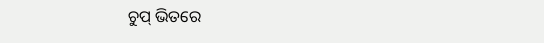ଚୁପ୍ ଭିତରେ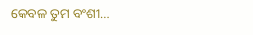କେବଳ ତୁମ ବଂଶୀ…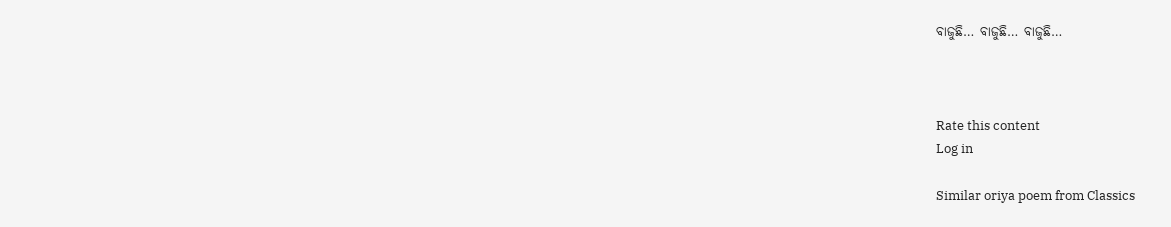ବାଜୁଛି… ବାଜୁଛି… ବାଜୁଛି…



Rate this content
Log in

Similar oriya poem from Classics